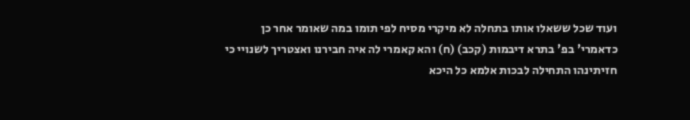ועוד שכל ששאלו אותו בתחלה לא מיקרי מסיח לפי תומו במה שאומר אחר כן כדאמרי' בפ' בתרא דיבמות (קכב) (ח) והא קאמרי לה איה חבירנו ואצטריך לשנויי כי חזיתינהו התחילה לבכות אלמא כל היכא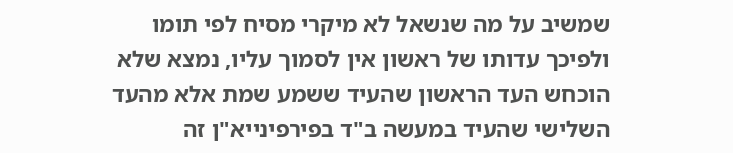שמשיב על מה שנשאל לא מיקרי מסיח לפי תומו ולפיכך עדותו של ראשון אין לסמוך עליו, נמצא שלא הוכחש העד הראשון שהעיד ששמע שמת אלא מהעד השלישי שהעיד במעשה ב"ד בפירפינייא"ן זה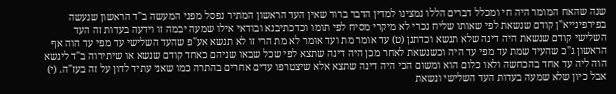שנה שהאח המומר היה חי ומכלל דברים הללו נמצינו למדין הדבר ברור שאין העד הראשון המתיר נפסל מפני המעשה ב"ד הראשון שנעשה בפירפינייא"ן קודם שנשאת לפי שאותו שליח נכרי לא מיקרי מסיח לפי תומו וכדכתיבנא ובודאי אילו שמעה יבמה זו וידעה בעדות זה העד השלישי קודם שנשאת היה דינה שלא תנשא וכדתנן (ט) עד אומר מת ועד אומר לא מת הרי זו לא תנשא אע"פ שהעד השלישי עד מפי עד הוה אף הראשון ג"כ שהעיד שמת עד מפי עד היה וכשנשאת לאחר מכן היה דינה שתצא לפי שכל שבאו שניהם כאחד קודם שנשא או שיתירוה ב"ד לינשא הוה ליה עד אחד בהכחשה ולאו כלום הוא ומשום הכי היה דינה שתצא אלא שיצטרפו עדים אחרים בהתרה כמו שאני עתיד לדון על זה בעז"ה. (י) אבל כיון שלא שמעה בעדות העד השלישי ונשאת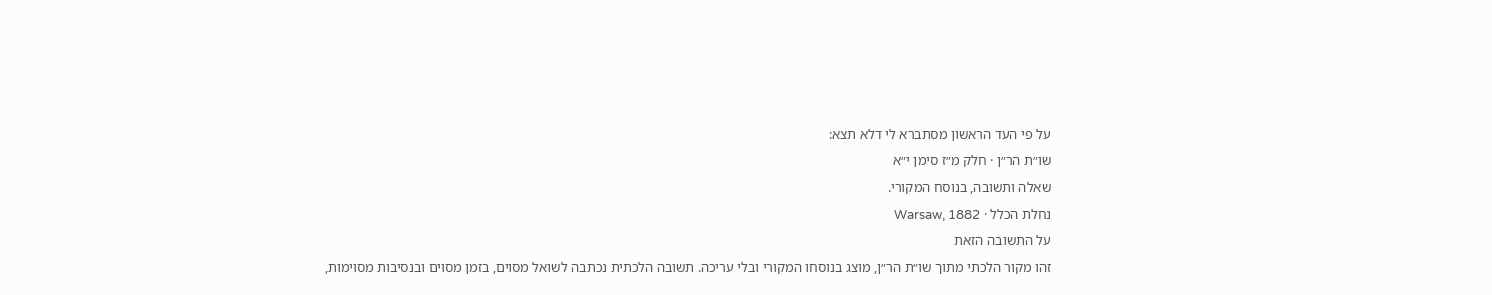על פי העד הראשון מסתברא לי דלא תצא:
שו״ת הר״ן · חלק מ״ז סימן י״א
שאלה ותשובה, בנוסח המקורי.
נחלת הכלל · Warsaw, 1882
על התשובה הזאת
זהו מקור הלכתי מתוך שו״ת הר״ן, מוצג בנוסחו המקורי ובלי עריכה. תשובה הלכתית נכתבה לשואל מסוים, בזמן מסוים ובנסיבות מסוימות,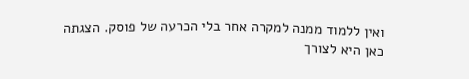ואין ללמוד ממנה למקרה אחר בלי הכרעה של פוסק. הצגתה כאן היא לצורך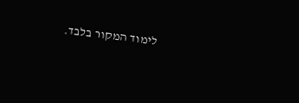לימוד המקור בלבד.